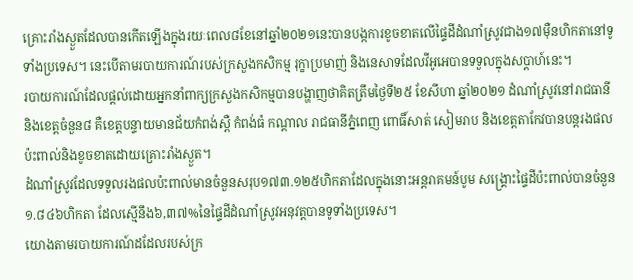គ្រោះរាំងស្ងួតដែលបានកើតឡើងក្នុងរយៈពេល៨ខែនៅឆ្នាំ២០២១នេះបានបង្កការខូចខាតលើផ្ទៃដីដំណាំស្រូវជាង១៧ម៉ឺនហិកតានៅទូទាំងប្រទេស។ នេះបើតាមរបាយការណ៍របស់ក្រសួងកសិកម្ម រុក្ខាប្រមាញ់ និងនេសាទដែលវីអូអេបានទទួលក្នុងសប្តាហ៍នេះ។
របាយការណ៍ដែលផ្តល់ដោយអ្នកនាំពាក្យក្រសួងកសិកម្មបានបង្ហាញថាគិតត្រឹមថ្ងៃទី២៥ ខែសីហា ឆ្នាំ២០២១ ដំណាំស្រូវនៅរាជធានីនិងខេត្តចំនួន៨ គឺខេត្តបន្ទាយមានជ័យកំពង់ស្ពឺ កំពង់ធំ កណ្តាល រាជធានីភ្នំពេញ ពោធិ៍សាត់ សៀមរាប និងខេត្តតាកែវបានបន្តរងផលប៉ះពាល់និងខូចខាតដោយគ្រោះរាំងស្ងួត។
ដំណាំស្រូវដែលទទួលរងផលប៉ះពាល់មានចំនួនសរុប១៧៣.១២៥ហិកតាដែលក្នុងនោះអន្តរាគមន៍បូម សង្គ្រោះផ្ទៃដីប៉ះពាល់បានចំនួន១.៨៤៦ហិកតា ដែលស្មើនឹង៦,៣៧%នៃផ្ទៃដីដំណាំស្រូវអនុវត្តបានទូទាំងប្រទេស។
យោងតាមរបាយការណ៍ដដែលរបស់ក្រ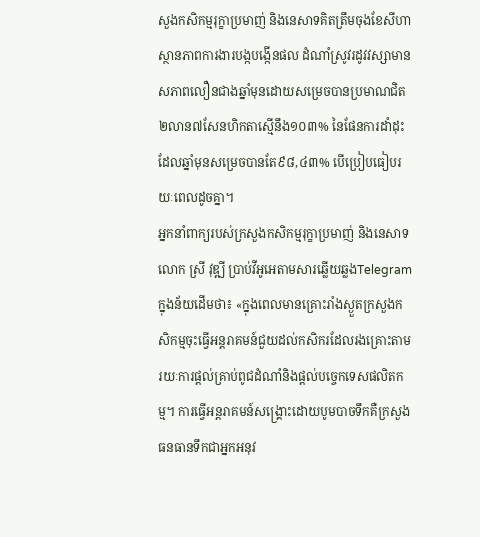សួងកសិកម្មរុក្ខាប្រមាញ់ និងនេសាទគិតត្រឹមចុងខែសីហា ស្ថានភាពការងារបង្កបង្កើនផល ដំណាំស្រូវរដូវវស្សាមានសភាពលឿនជាងឆ្នាំមុនដោយសម្រេចបានប្រមាណជិត២លាន៧សែនហិកតាស្មើនឹង១០៣% នៃផែនការដាំដុះ ដែលឆ្នាំមុនសម្រេចបានតែ៩៨,៤៣% បើប្រៀបធៀបរយៈពេលដូចគ្នា។
អ្នកនាំពាក្យរបស់ក្រសួងកសិកម្មរុក្ខាប្រមាញ់ និងនេសាទលោក ស្រី វុឌ្ឍី ប្រាប់វីអូអេតាមសារឆ្លើយឆ្លងTelegram ក្នុងន័យដើមថា៖ «ក្នុងពេលមានគ្រោះរាំងស្ងួតក្រសួងកសិកម្មចុះធ្វើអន្តរាគមន៍ជួយដល់កសិករដែលរងគ្រោះតាមរយៈការផ្តល់គ្រាប់ពូជដំណាំនិងផ្តល់បច្ចេកទេសផលិតកម្ម។ ការធ្វើអន្តរាគមន៍សង្គ្រោះដោយបូមបាចទឹកគឺក្រសួងធនធានទឹកជាអ្នកអនុវ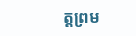ត្តព្រម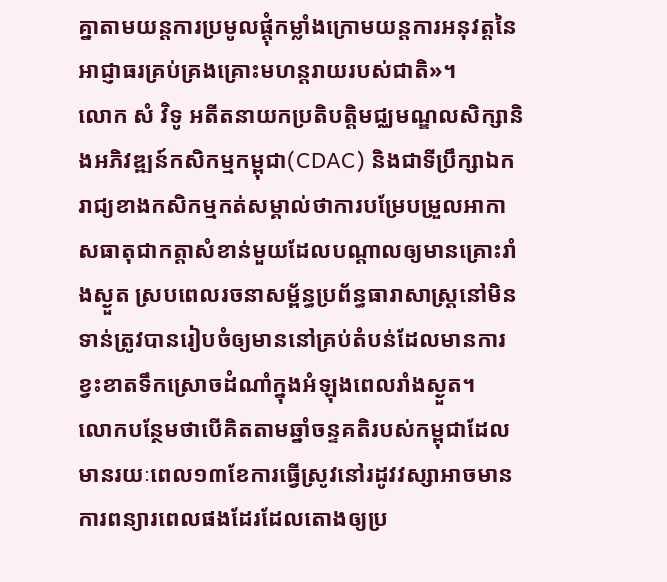គ្នាតាមយន្តការប្រមូលផ្តុំកម្លាំងក្រោមយន្តការអនុវត្តនៃអាជ្ញាធរគ្រប់គ្រងគ្រោះមហន្តរាយរបស់ជាតិ»។
លោក សំ វិទូ អតីតនាយកប្រតិបត្តិមជ្ឈមណ្ឌលសិក្សានិងអភិវឌ្ឍន៍កសិកម្មកម្ពុជា(CDAC) និងជាទីប្រឹក្សាឯករាជ្យខាងកសិកម្មកត់សម្គាល់ថាការបម្រែបម្រួលអាកាសធាតុជាកត្តាសំខាន់មួយដែលបណ្តាលឲ្យមានគ្រោះរាំងស្ងួត ស្របពេលរចនាសម្ព័ន្ធប្រព័ន្ធធារាសាស្រ្តនៅមិនទាន់ត្រូវបានរៀបចំឲ្យមាននៅគ្រប់តំបន់ដែលមានការខ្វះខាតទឹកស្រោចដំណាំក្នុងអំឡុងពេលរាំងស្ងួត។
លោកបន្ថែមថាបើគិតតាមឆ្នាំចន្ទគតិរបស់កម្ពុជាដែលមានរយៈពេល១៣ខែការធ្វើស្រូវនៅរដូវវស្សាអាចមានការពន្យារពេលផងដែរដែលតោងឲ្យប្រ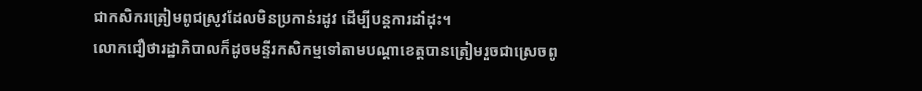ជាកសិករត្រៀមពូជស្រូវដែលមិនប្រកាន់រដូវ ដើម្បីបន្តការដាំដុះ។
លោកជឿថារដ្ឋាភិបាលក៏ដូចមន្ទីរកសិកម្មទៅតាមបណ្តាខេត្តបានត្រៀមរួចជាស្រេចពូ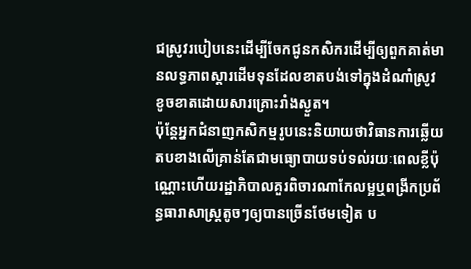ជស្រូវរបៀបនេះដើម្បីចែកជូនកសិករដើម្បីឲ្យពួកគាត់មានលទ្ធភាពស្តារដើមទុនដែលខាតបង់ទៅក្នុងដំណាំស្រូវខូចខាតដោយសារគ្រោះរាំងស្ងួត។
ប៉ុន្តែអ្នកជំនាញកសិកម្មរូបនេះនិយាយថាវិធានការឆើ្លយតបខាងលើគ្រាន់តែជាមធ្យោបាយទប់ទល់រយៈពេលខ្លីប៉ុណ្ណោះហើយរដ្ឋាភិបាលគួរពិចារណាកែលម្អឬពង្រីកប្រព័ន្ធធារាសាស្ត្រតូចៗឲ្យបានច្រើនថែមទៀត ប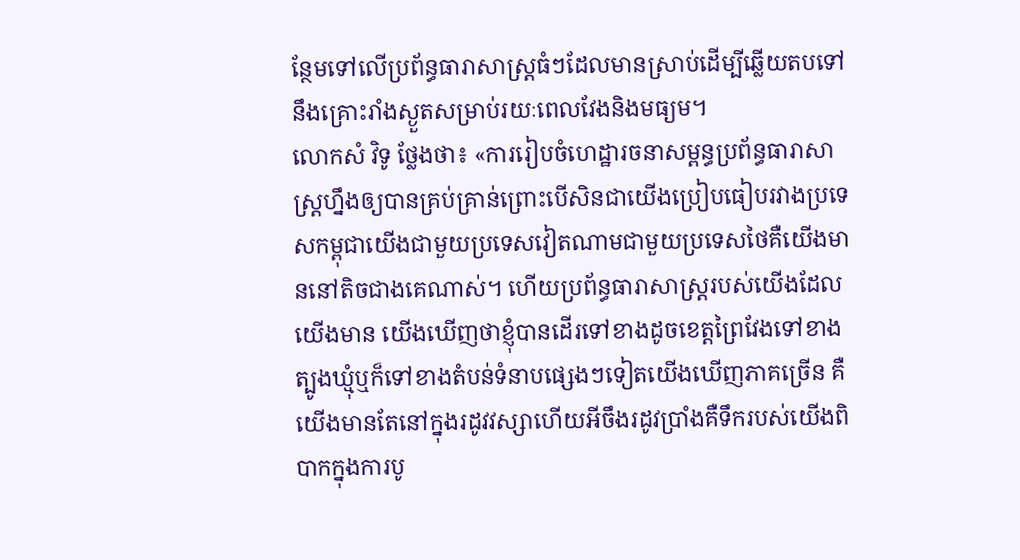ន្ថែមទៅលើប្រព័ន្ធធារាសាស្ត្រធំៗដែលមានស្រាប់ដើម្បីឆ្លើយតបទៅនឹងគ្រោះរាំងស្ងួតសម្រាប់រយៈពេលវែងនិងមធ្យម។
លោកសំ វិទូ ថ្លែងថា៖ «ការរៀបចំហេដ្ឋារចនាសម្ពន្ធប្រព័ន្ធធារាសាស្ត្រហ្នឹងឲ្យបានគ្រប់គ្រាន់ព្រោះបើសិនជាយើងប្រៀបធៀបរវាងប្រទេសកម្ពុជាយើងជាមួយប្រទេសវៀតណាមជាមួយប្រទេសថៃគឺយើងមាននៅតិចជាងគេណាស់។ ហើយប្រព័ន្ធធារាសាស្ត្ររបស់យើងដែលយើងមាន យើងឃើញថាខ្ញុំបានដើរទៅខាងដូចខេត្តព្រៃវែងទៅខាងត្បូងឃ្មុំឬក៏ទៅខាងតំបន់ទំនាបផ្សេងៗទៀតយើងឃើញភាគច្រើន គឺយើងមានតែនៅក្នុងរដូវវស្សាហើយអីចឹងរដូវប្រាំងគឺទឹករបស់យើងពិបាកក្នុងការបូ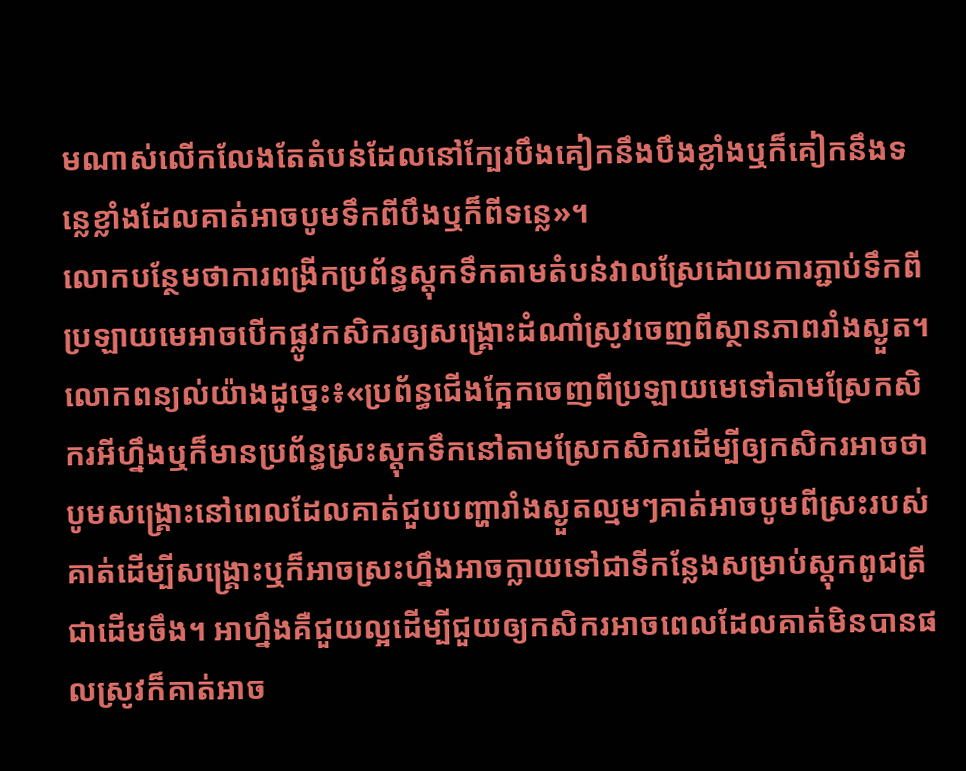មណាស់លើកលែងតែតំបន់ដែលនៅក្បែរបឹងគៀកនឹងបឹងខ្លាំងឬក៏គៀកនឹងទន្លេខ្លាំងដែលគាត់អាចបូមទឹកពីបឹងឬក៏ពីទន្លេ»។
លោកបន្ថែមថាការពង្រីកប្រព័ន្ធស្តុកទឹកតាមតំបន់វាលស្រែដោយការភ្ជាប់ទឹកពីប្រឡាយមេអាចបើកផ្លូវកសិករឲ្យសង្គ្រោះដំណាំស្រូវចេញពីស្ថានភាពរាំងស្ងួត។
លោកពន្យល់យ៉ាងដូច្នេះ៖«ប្រព័ន្ធជើងក្អែកចេញពីប្រឡាយមេទៅតាមស្រែកសិករអីហ្នឹងឬក៏មានប្រព័ន្ធស្រះស្តុកទឹកនៅតាមស្រែកសិករដើម្បីឲ្យកសិករអាចថាបូមសង្គ្រោះនៅពេលដែលគាត់ជួបបញ្ហារាំងស្ងួតល្មមៗគាត់អាចបូមពីស្រះរបស់គាត់ដើម្បីសង្គ្រោះឬក៏អាចស្រះហ្នឹងអាចក្លាយទៅជាទីកន្លែងសម្រាប់ស្តុកពូជត្រីជាដើមចឹង។ អាហ្នឹងគឺជួយល្អដើម្បីជួយឲ្យកសិករអាចពេលដែលគាត់មិនបានផលស្រូវក៏គាត់អាច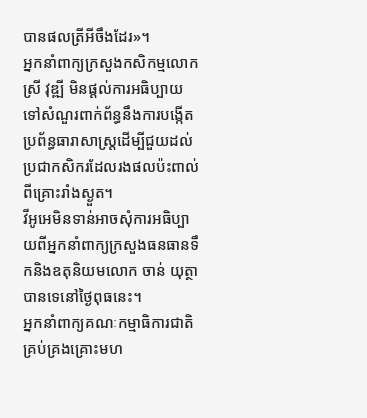បានផលត្រីអីចឹងដែរ»។
អ្នកនាំពាក្យក្រសួងកសិកម្មលោក ស្រី វុឌ្ឍី មិនផ្តល់ការអធិប្បាយទៅសំណួរពាក់ព័ន្ធនឹងការបង្កើតប្រព័ន្ធធារាសាស្ត្រដើម្បីជួយដល់ប្រជាកសិករដែលរងផលប៉ះពាល់ពីគ្រោះរាំងស្ងួត។
វីអូអេមិនទាន់អាចសុំការអធិប្បាយពីអ្នកនាំពាក្យក្រសួងធនធានទឹកនិងឧតុនិយមលោក ចាន់ យុត្ថា បានទេនៅថ្ងៃពុធនេះ។
អ្នកនាំពាក្យគណៈកម្មាធិការជាតិគ្រប់គ្រងគ្រោះមហ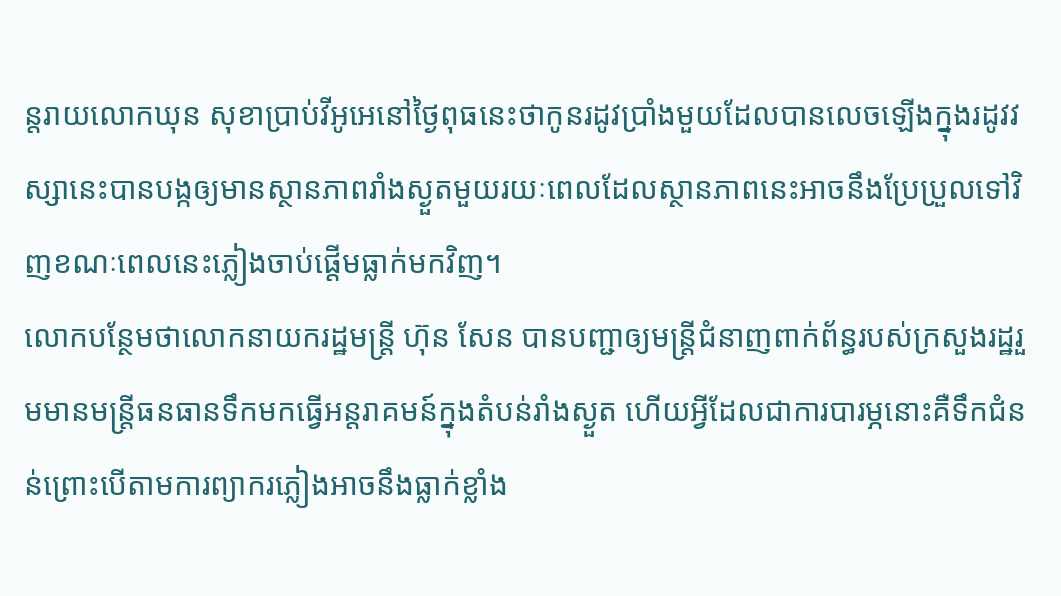ន្តរាយលោកឃុន សុខាប្រាប់វីអូអេនៅថ្ងៃពុធនេះថាកូនរដូវប្រាំងមួយដែលបានលេចឡើងក្នុងរដូវវស្សានេះបានបង្កឲ្យមានស្ថានភាពរាំងស្ងួតមួយរយៈពេលដែលស្ថានភាពនេះអាចនឹងប្រែប្រួលទៅវិញខណៈពេលនេះភ្លៀងចាប់ផ្តើមធ្លាក់មកវិញ។
លោកបន្ថែមថាលោកនាយករដ្ឋមន្ត្រី ហ៊ុន សែន បានបញ្ជាឲ្យមន្ត្រីជំនាញពាក់ព័ន្ធរបស់ក្រសួងរដ្ឋរួមមានមន្ត្រីធនធានទឹកមកធ្វើអន្តរាគមន៍ក្នុងតំបន់រាំងស្ងួត ហើយអ្វីដែលជាការបារម្ភនោះគឺទឹកជំនន់ព្រោះបើតាមការព្យាករភ្លៀងអាចនឹងធ្លាក់ខ្លាំង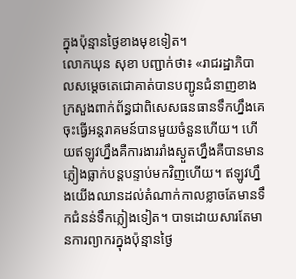ក្នុងប៉ុន្មានថ្ងៃខាងមុខទៀត។
លោកឃុន សុខា បញ្ជាក់ថា៖ «រាជរដ្ឋាភិបាលសម្តេចតេជោគាត់បានបញ្ជូនជំនាញខាងក្រសួងពាក់ព័ន្ធជាពិសេសធនធានទឹកហ្នឹងគេចុះធ្វើអន្តរាគមន៍បានមួយចំនួនហើយ។ ហើយឥឡូវហ្នឹងគឺការងាររាំងស្ងួតហ្នឹងគឺបានមានភ្លៀងធ្លាក់បន្តបន្ទាប់មកវិញហើយ។ ឥឡូវហ្នឹងយើងឈានដល់តំណាក់កាលខ្លាចតែមានទឹកជំនន់ទឹកភ្លៀងទៀត។ បាទដោយសារតែមានការព្យាករក្នុងប៉ុន្មានថ្ងៃ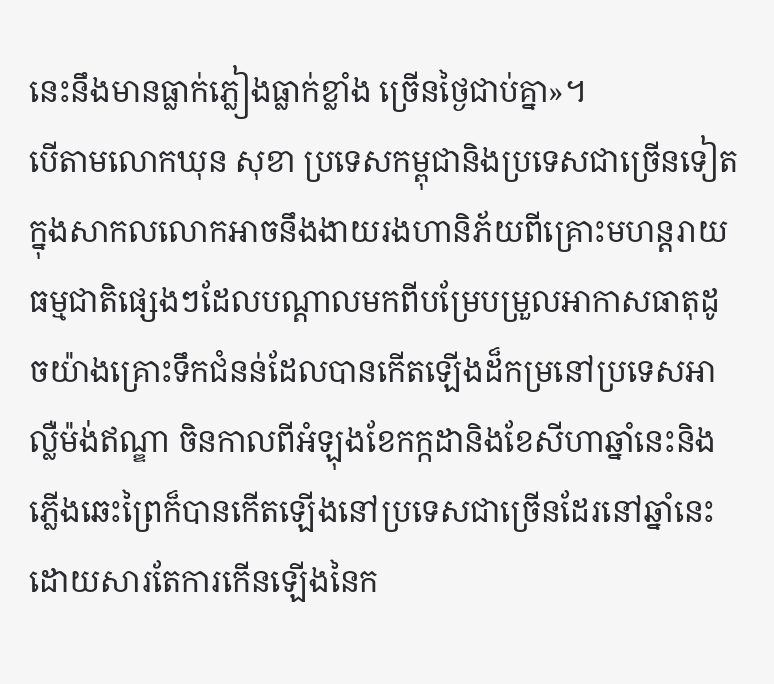នេះនឹងមានធ្លាក់ភ្លៀងធ្លាក់ខ្លាំង ច្រើនថ្ងៃជាប់គ្នា»។
បើតាមលោកឃុន សុខា ប្រទេសកម្ពុជានិងប្រទេសជាច្រើនទៀតក្នុងសាកលលោកអាចនឹងងាយរងហានិភ័យពីគ្រោះមហន្តរាយធម្មជាតិផ្សេងៗដែលបណ្តាលមកពីបម្រែបម្រួលអាកាសធាតុដូចយ៉ាងគ្រោះទឹកជំនន់ដែលបានកើតឡើងដ៏កម្រនៅប្រទេសអាល្លឺម៉ង់ឥណ្ឌា ចិនកាលពីអំឡុងខែកក្កដានិងខែសីហាឆ្នាំនេះនិងភ្លើងឆេះព្រៃក៏បានកើតឡើងនៅប្រទេសជាច្រើនដែរនៅឆ្នាំនេះ ដោយសារតែការកើនឡើងនៃក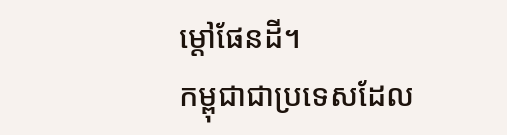ម្តៅផែនដី។
កម្ពុជាជាប្រទេសដែល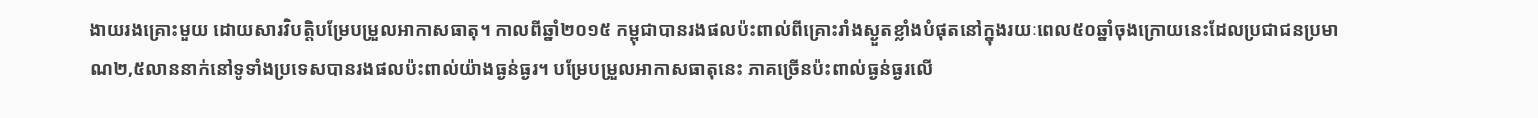ងាយរងគ្រោះមួយ ដោយសារវិបត្តិបម្រែបម្រួលអាកាសធាតុ។ កាលពីឆ្នាំ២០១៥ កម្ពុជាបានរងផលប៉ះពាល់ពីគ្រោះរាំងស្ងួតខ្លាំងបំផុតនៅក្នុងរយៈពេល៥០ឆ្នាំចុងក្រោយនេះដែលប្រជាជនប្រមាណ២,៥លាននាក់នៅទូទាំងប្រទេសបានរងផលប៉ះពាល់យ៉ាងធ្ងន់ធ្ងរ។ បម្រែបម្រួលអាកាសធាតុនេះ ភាគច្រើនប៉ះពាល់ធ្ងន់ធ្ងរលើ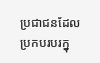ប្រជាជនដែលប្រកបរបរក្នុ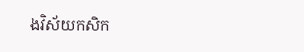ងវិស័យកសិក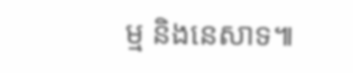ម្ម និងនេសាទ៕